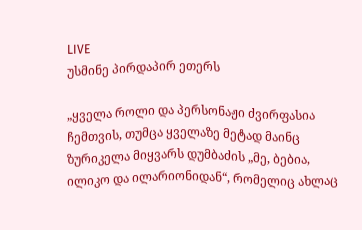LIVE
უსმინე პირდაპირ ეთერს

„ყველა როლი და პერსონაჟი ძვირფასია ჩემთვის, თუმცა ყველაზე მეტად მაინც ზურიკელა მიყვარს დუმბაძის „მე, ბებია, ილიკო და ილარიონიდან“, რომელიც ახლაც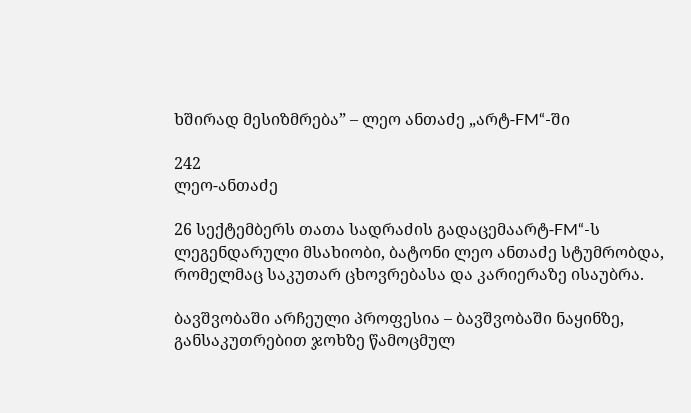ხშირად მესიზმრება” – ლეო ანთაძე „არტ-FM“-ში

242
ლეო-ანთაძე

26 სექტემბერს თათა სადრაძის გადაცემაარტ-FM“-ს ლეგენდარული მსახიობი, ბატონი ლეო ანთაძე სტუმრობდა, რომელმაც საკუთარ ცხოვრებასა და კარიერაზე ისაუბრა.

ბავშვობაში არჩეული პროფესია – ბავშვობაში ნაყინზე, განსაკუთრებით ჯოხზე წამოცმულ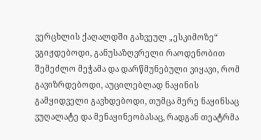ვერცხლის ქაღალდში გახვეულ „ესკიმოზე“ ვგიჟდებოდი, განუსაზღვრელი რაოდენობით შემეძლო მეჭამა და დარწმუნებული ვიყავი, რომ გავიზრდებოდი, აუცილებლად ნაყინის გამყიდველი გავხდებოდი, თუმცა მერე ნაყინსაც ვუღალატე და მენაყინეობასაც, რადგან თეატრმა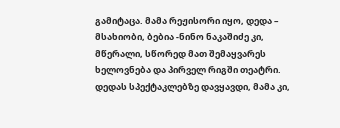გამიტაცა. მამა რეჟისორი იყო, დედა – მსახიობი, ბებია -ნინო ნაკაშიძე კი, მწერალი, სწორედ მათ შემაყვარეს ხელოვნება და პირველ რიგში თეატრი. დედას სპექტაკლებზე დავყავდი, მამა კი,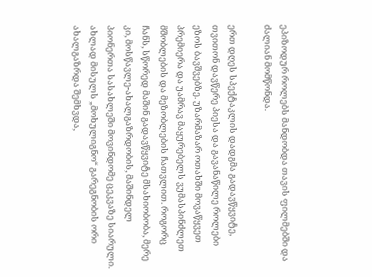ეპიზოდურ როლებს მანდობდა თავის ფილმებში და ძალიან მომწონდა.

ერთ დღეს სპექტაკლის დადგმა გადავწყვიტე, თვითონ დავწერე პიესა და გავანაწილე როლები ეზოს ბავშვებზე. უზარმაზარ ოთახში მოვაწყვეთ პრემიერა და უამრავ მაყურებელს ვუმასპინძლეთ მშობლების და მეზობლების ჩათვლით. როგორც ჩანს, სწორედ მაშინ გადავწყვიტე მსახიობობა, მერე კი, მოსწავლე-ახალგაზრდობის, მაშინდელ პიონერთა სასახლეში მოვინდომე ცეკვაზე სიარული. ახლად მისულს „მოხულიგნო“ გარეგნობის ორი ახალგაზრდა შემხვდა,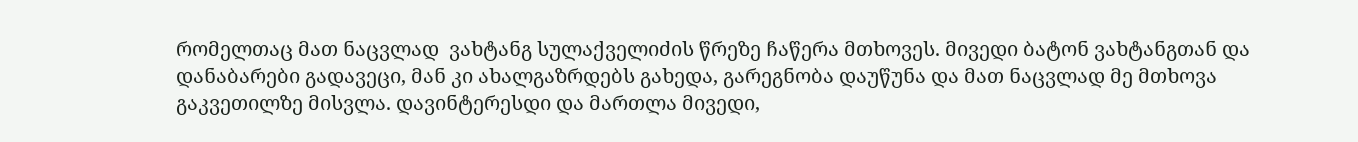რომელთაც მათ ნაცვლად  ვახტანგ სულაქველიძის წრეზე ჩაწერა მთხოვეს. მივედი ბატონ ვახტანგთან და დანაბარები გადავეცი, მან კი ახალგაზრდებს გახედა, გარეგნობა დაუწუნა და მათ ნაცვლად მე მთხოვა გაკვეთილზე მისვლა. დავინტერესდი და მართლა მივედი,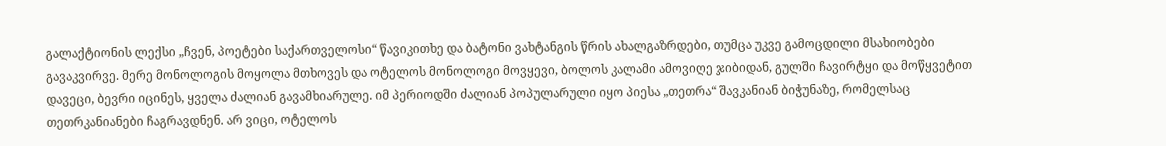გალაქტიონის ლექსი „ჩვენ, პოეტები საქართველოსი“ წავიკითხე და ბატონი ვახტანგის წრის ახალგაზრდები, თუმცა უკვე გამოცდილი მსახიობები გავაკვირვე. მერე მონოლოგის მოყოლა მთხოვეს და ოტელოს მონოლოგი მოვყევი, ბოლოს კალამი ამოვიღე ჯიბიდან, გულში ჩავირტყი და მოწყვეტით დავეცი, ბევრი იცინეს, ყველა ძალიან გავამხიარულე. იმ პერიოდში ძალიან პოპულარული იყო პიესა „თეთრა“ შავკანიან ბიჭუნაზე, რომელსაც თეთრკანიანები ჩაგრავდნენ. არ ვიცი, ოტელოს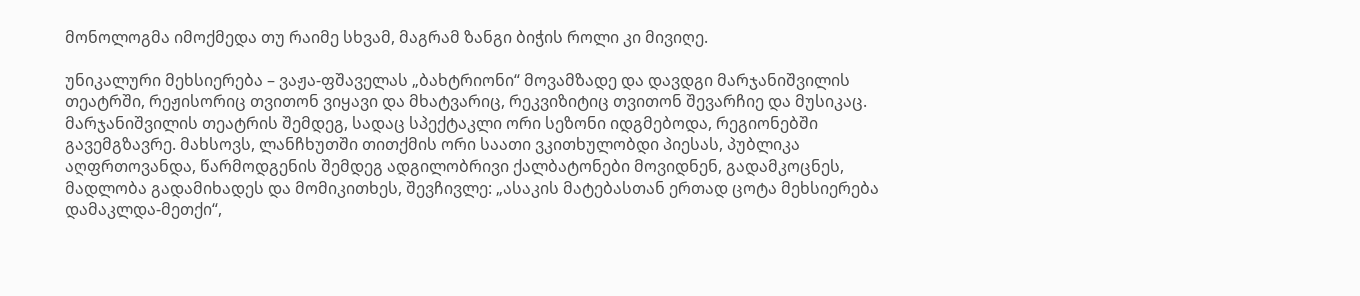მონოლოგმა იმოქმედა თუ რაიმე სხვამ, მაგრამ ზანგი ბიჭის როლი კი მივიღე.

უნიკალური მეხსიერება – ვაჟა-ფშაველას „ბახტრიონი“ მოვამზადე და დავდგი მარჯანიშვილის თეატრში, რეჟისორიც თვითონ ვიყავი და მხატვარიც, რეკვიზიტიც თვითონ შევარჩიე და მუსიკაც. მარჯანიშვილის თეატრის შემდეგ, სადაც სპექტაკლი ორი სეზონი იდგმებოდა, რეგიონებში გავემგზავრე. მახსოვს, ლანჩხუთში თითქმის ორი საათი ვკითხულობდი პიესას, პუბლიკა აღფრთოვანდა, წარმოდგენის შემდეგ ადგილობრივი ქალბატონები მოვიდნენ, გადამკოცნეს, მადლობა გადამიხადეს და მომიკითხეს, შევჩივლე: „ასაკის მატებასთან ერთად ცოტა მეხსიერება დამაკლდა-მეთქი“,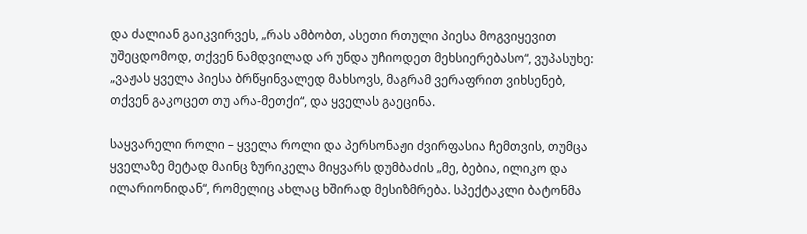და ძალიან გაიკვირვეს, „რას ამბობთ, ასეთი რთული პიესა მოგვიყევით უშეცდომოდ, თქვენ ნამდვილად არ უნდა უჩიოდეთ მეხსიერებასო“, ვუპასუხე: „ვაჟას ყველა პიესა ბრწყინვალედ მახსოვს, მაგრამ ვერაფრით ვიხსენებ, თქვენ გაკოცეთ თუ არა-მეთქი“, და ყველას გაეცინა.

საყვარელი როლი – ყველა როლი და პერსონაჟი ძვირფასია ჩემთვის, თუმცა ყველაზე მეტად მაინც ზურიკელა მიყვარს დუმბაძის „მე, ბებია, ილიკო და ილარიონიდან“, რომელიც ახლაც ხშირად მესიზმრება. სპექტაკლი ბატონმა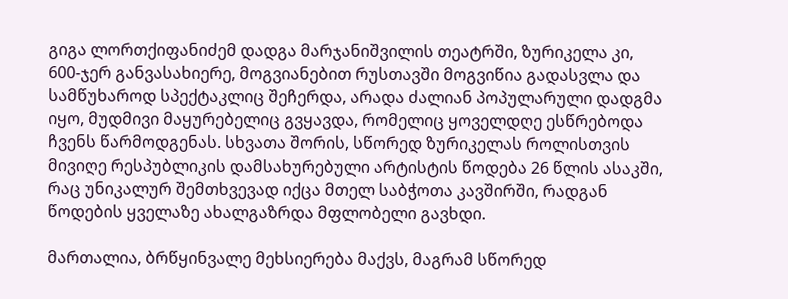გიგა ლორთქიფანიძემ დადგა მარჯანიშვილის თეატრში, ზურიკელა კი, 600-ჯერ განვასახიერე, მოგვიანებით რუსთავში მოგვიწია გადასვლა და სამწუხაროდ სპექტაკლიც შეჩერდა, არადა ძალიან პოპულარული დადგმა იყო, მუდმივი მაყურებელიც გვყავდა, რომელიც ყოველდღე ესწრებოდა ჩვენს წარმოდგენას. სხვათა შორის, სწორედ ზურიკელას როლისთვის მივიღე რესპუბლიკის დამსახურებული არტისტის წოდება 26 წლის ასაკში, რაც უნიკალურ შემთხვევად იქცა მთელ საბჭოთა კავშირში, რადგან წოდების ყველაზე ახალგაზრდა მფლობელი გავხდი.

მართალია, ბრწყინვალე მეხსიერება მაქვს, მაგრამ სწორედ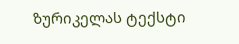ზურიკელას ტექსტი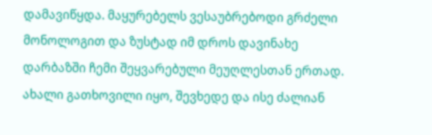დამავიწყდა. მაყურებელს ვესაუბრებოდი გრძელი მონოლოგით და ზუსტად იმ დროს დავინახე დარბაზში ჩემი შეყვარებული მეუღლესთან ერთად. ახალი გათხოვილი იყო, შევხედე და ისე ძალიან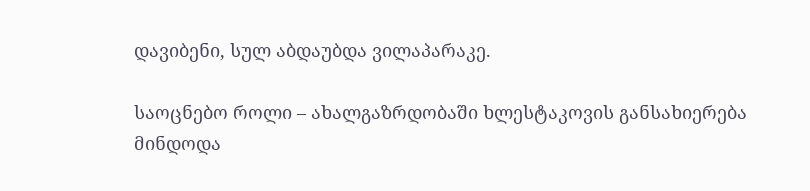დავიბენი, სულ აბდაუბდა ვილაპარაკე.

საოცნებო როლი – ახალგაზრდობაში ხლესტაკოვის განსახიერება მინდოდა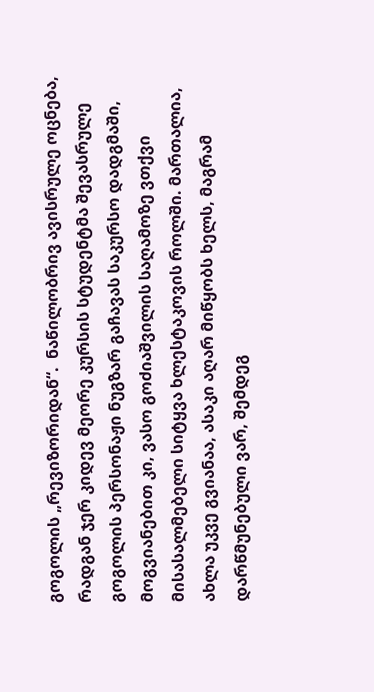გოგოლის „რევიზორიდან“.  ნაწილობრივ ავისრულე ოცნება, რადგან ჯერ კიდევ მეორე კურსის სტუდენტმა შევასრულე გოგოლის პერსონაჟი ნუგზარ გაჩავას საკურსო დადგმაში, მოგვიანებით კი, ვასო გოძიაშვილის საღამოზე ვთქვი მისასალმებელი სიტყვა ხლესტაკოვის როლში. მართალია, ახლა უკვე გვიანაა, ასაკი აღარ მიწყობს ხელს, მაგრამ დარწმუნებული ვარ, შემდეგ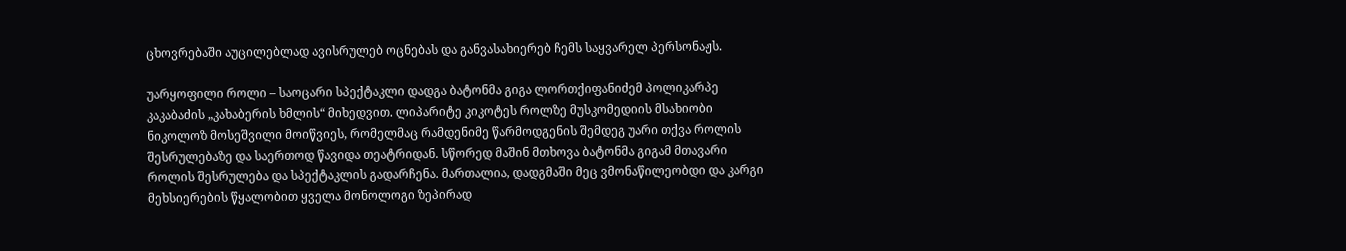ცხოვრებაში აუცილებლად ავისრულებ ოცნებას და განვასახიერებ ჩემს საყვარელ პერსონაჟს.

უარყოფილი როლი – საოცარი სპექტაკლი დადგა ბატონმა გიგა ლორთქიფანიძემ პოლიკარპე კაკაბაძის „კახაბერის ხმლის“ მიხედვით. ლიპარიტე კიკოტეს როლზე მუსკომედიის მსახიობი ნიკოლოზ მოსეშვილი მოიწვიეს, რომელმაც რამდენიმე წარმოდგენის შემდეგ უარი თქვა როლის შესრულებაზე და საერთოდ წავიდა თეატრიდან. სწორედ მაშინ მთხოვა ბატონმა გიგამ მთავარი როლის შესრულება და სპექტაკლის გადარჩენა. მართალია, დადგმაში მეც ვმონაწილეობდი და კარგი მეხსიერების წყალობით ყველა მონოლოგი ზეპირად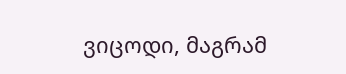ვიცოდი, მაგრამ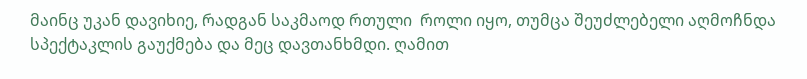მაინც უკან დავიხიე, რადგან საკმაოდ რთული  როლი იყო, თუმცა შეუძლებელი აღმოჩნდა სპექტაკლის გაუქმება და მეც დავთანხმდი. ღამით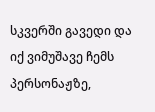სკვერში გავედი და იქ ვიმუშავე ჩემს პერსონაჟზე,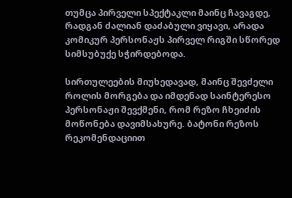თუმცა პირველი სპექტაკლი მაინც ჩავაგდე, რადგან ძალიან დაძაბული ვიყავი, არადა კომიკურ პერსონაჟს პირველ რიგში სწორედ სიმსუბუქე სჭირდებოდა.

სირთულეების მიუხედავად, მაინც შევძელი როლის მორგება და იმდენად საინტერესო პერსონაჟი შევქმენი, რომ რეზო ჩხეიძის მოწონება დავიმსახურე. ბატონი რეზოს რეკომენდაციით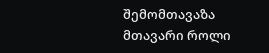შემომთავაზა მთავარი როლი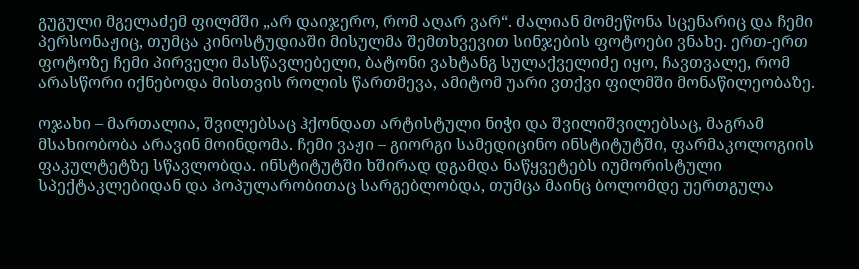გუგული მგელაძემ ფილმში „არ დაიჯერო, რომ აღარ ვარ“. ძალიან მომეწონა სცენარიც და ჩემი პერსონაჟიც, თუმცა კინოსტუდიაში მისულმა შემთხვევით სინჯების ფოტოები ვნახე. ერთ-ერთ ფოტოზე ჩემი პირველი მასწავლებელი, ბატონი ვახტანგ სულაქველიძე იყო, ჩავთვალე, რომ არასწორი იქნებოდა მისთვის როლის წართმევა, ამიტომ უარი ვთქვი ფილმში მონაწილეობაზე.

ოჯახი – მართალია, შვილებსაც ჰქონდათ არტისტული ნიჭი და შვილიშვილებსაც, მაგრამ მსახიობობა არავინ მოინდომა. ჩემი ვაჟი – გიორგი სამედიცინო ინსტიტუტში, ფარმაკოლოგიის ფაკულტეტზე სწავლობდა. ინსტიტუტში ხშირად დგამდა ნაწყვეტებს იუმორისტული სპექტაკლებიდან და პოპულარობითაც სარგებლობდა, თუმცა მაინც ბოლომდე უერთგულა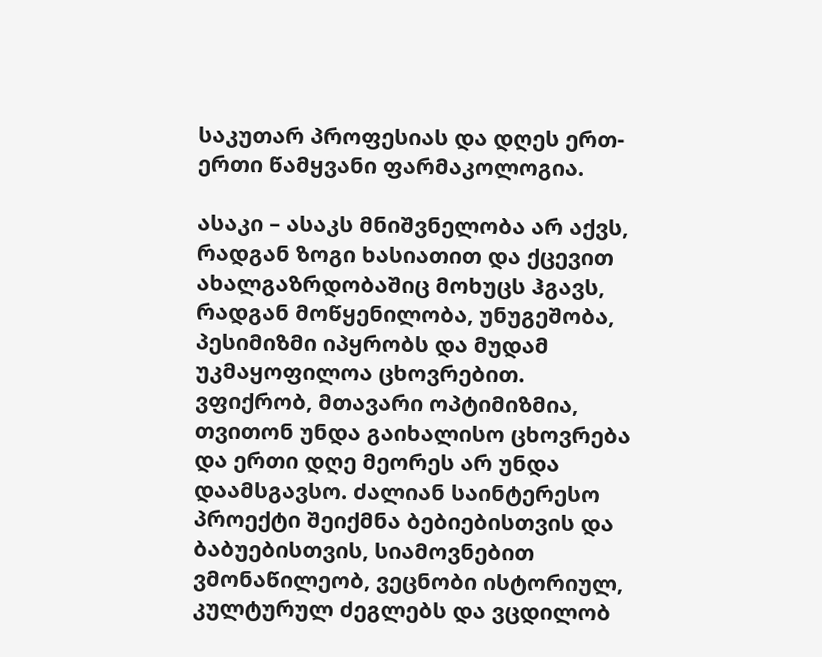საკუთარ პროფესიას და დღეს ერთ-ერთი წამყვანი ფარმაკოლოგია.

ასაკი – ასაკს მნიშვნელობა არ აქვს, რადგან ზოგი ხასიათით და ქცევით ახალგაზრდობაშიც მოხუცს ჰგავს, რადგან მოწყენილობა, უნუგეშობა, პესიმიზმი იპყრობს და მუდამ უკმაყოფილოა ცხოვრებით. ვფიქრობ, მთავარი ოპტიმიზმია, თვითონ უნდა გაიხალისო ცხოვრება და ერთი დღე მეორეს არ უნდა დაამსგავსო. ძალიან საინტერესო პროექტი შეიქმნა ბებიებისთვის და ბაბუებისთვის, სიამოვნებით ვმონაწილეობ, ვეცნობი ისტორიულ, კულტურულ ძეგლებს და ვცდილობ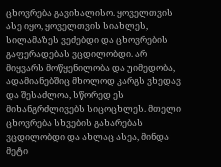ცხოვრება გავიხალისო. ყოველთვის ასე იყო, ყოველთვის სიახლეს, სილამაზეს ვეძებდი და ცხოვრების გაფერადებას ვცდილობდი. არ მიყვარს მოწყენილობა და უიმედობა, ადამიანებშიც მხოლოდ კარგს ვხედავ და შესაძლოა, სწორედ ეს მიხანგრძლივებს სიცოცხლეს. მთელი ცხოვრება სხვების გახარებას ვცდილობდი და ახლაც ასეა, მინდა მეტი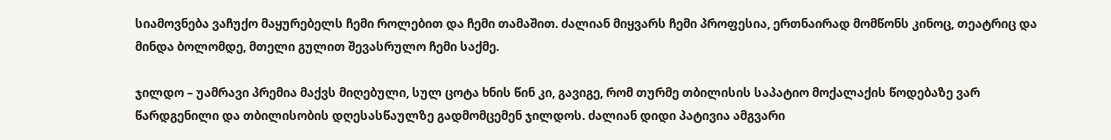სიამოვნება ვაჩუქო მაყურებელს ჩემი როლებით და ჩემი თამაშით. ძალიან მიყვარს ჩემი პროფესია, ერთნაირად მომწონს კინოც, თეატრიც და მინდა ბოლომდე, მთელი გულით შევასრულო ჩემი საქმე.

ჯილდო – უამრავი პრემია მაქვს მიღებული, სულ ცოტა ხნის წინ კი, გავიგე, რომ თურმე თბილისის საპატიო მოქალაქის წოდებაზე ვარ წარდგენილი და თბილისობის დღესასწაულზე გადმომცემენ ჯილდოს. ძალიან დიდი პატივია ამგვარი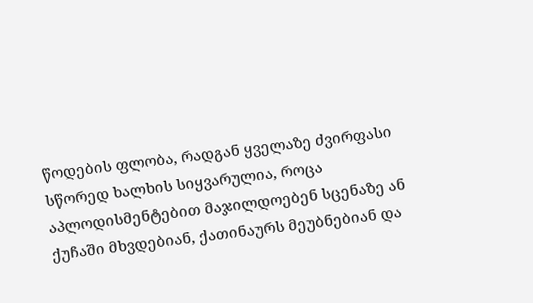წოდების ფლობა, რადგან ყველაზე ძვირფასი სწორედ ხალხის სიყვარულია, როცა აპლოდისმენტებით მაჯილდოებენ სცენაზე ან ქუჩაში მხვდებიან, ქათინაურს მეუბნებიან და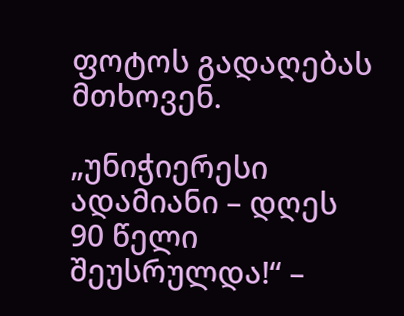ფოტოს გადაღებას მთხოვენ.

„უნიჭიერესი ადამიანი – დღეს 90 წელი შეუსრულდა!“ –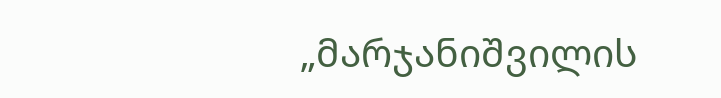„მარჯანიშვილის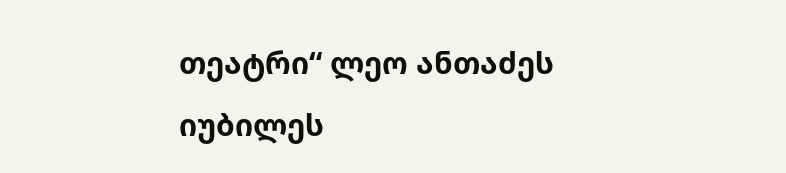თეატრი“ ლეო ანთაძეს იუბილეს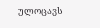ულოცავს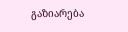გაზიარება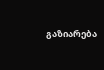გაზიარება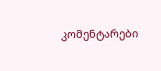კომენტარები